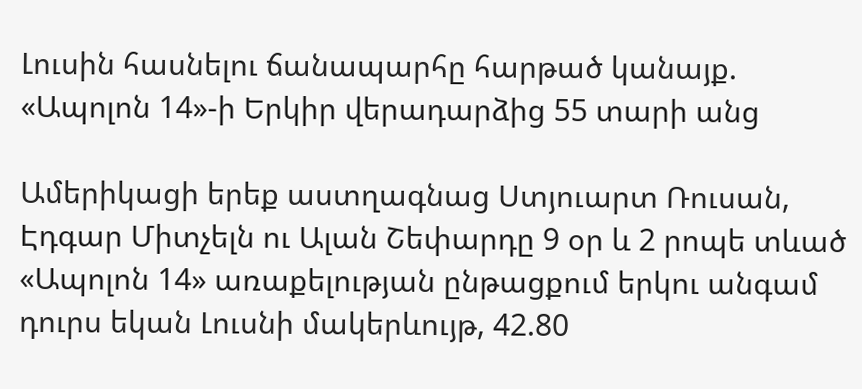Լուսին հասնելու ճանապարհը հարթած կանայք. «Ապոլոն 14»-ի Երկիր վերադարձից 55 տարի անց

Ամերիկացի երեք աստղագնաց Ստյուարտ Ռուսան, Էդգար Միտչելն ու Ալան Շեփարդը 9 օր և 2 րոպե տևած «Ապոլոն 14» առաքելության ընթացքում երկու անգամ դուրս եկան Լուսնի մակերևույթ, 42.80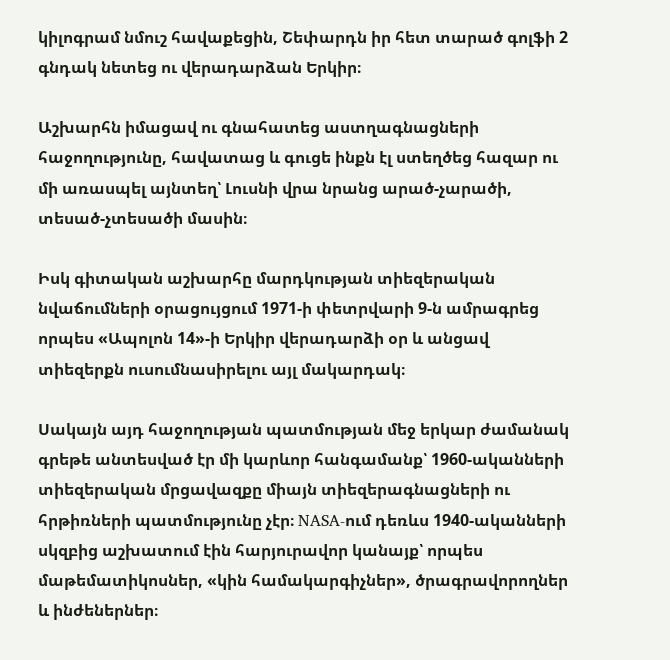կիլոգրամ նմուշ հավաքեցին, Շեփարդն իր հետ տարած գոլֆի 2 գնդակ նետեց ու վերադարձան Երկիր։

Աշխարհն իմացավ ու գնահատեց աստղագնացների հաջողությունը, հավատաց և գուցե ինքն էլ ստեղծեց հազար ու մի առասպել այնտեղ՝ Լուսնի վրա նրանց արած-չարածի, տեսած-չտեսածի մասին։

Իսկ գիտական աշխարհը մարդկության տիեզերական նվաճումների օրացույցում 1971-ի փետրվարի 9-ն ամրագրեց որպես «Ապոլոն 14»-ի Երկիր վերադարձի օր և անցավ տիեզերքն ուսումնասիրելու այլ մակարդակ։

Սակայն այդ հաջողության պատմության մեջ երկար ժամանակ գրեթե անտեսված էր մի կարևոր հանգամանք՝ 1960-ականների տիեզերական մրցավազքը միայն տիեզերագնացների ու հրթիռների պատմությունը չէր։ NASA-ում դեռևս 1940-ականների սկզբից աշխատում էին հարյուրավոր կանայք՝ որպես մաթեմատիկոսներ, «կին համակարգիչներ», ծրագրավորողներ և ինժեներներ։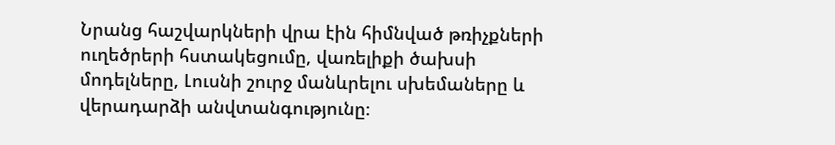Նրանց հաշվարկների վրա էին հիմնված թռիչքների ուղեծրերի հստակեցումը, վառելիքի ծախսի մոդելները, Լուսնի շուրջ մանևրելու սխեմաները և վերադարձի անվտանգությունը։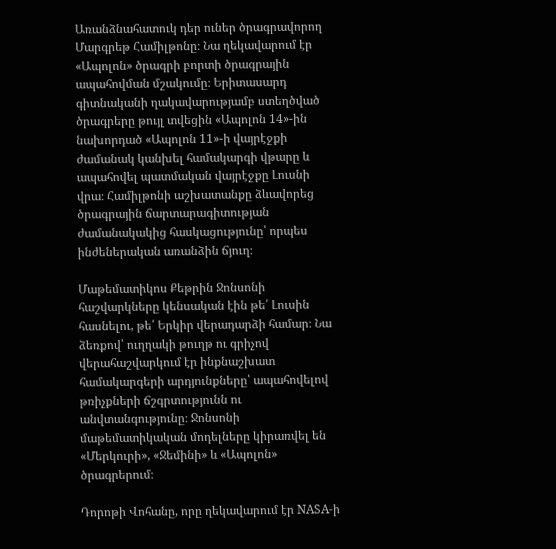Առանձնահատուկ դեր ուներ ծրագրավորող Մարգրեթ Համիլթոնը։ Նա ղեկավարում էր «Ապոլոն» ծրագրի բորտի ծրագրային ապահովման մշակումը։ Երիտասարդ գիտնականի ղակավարությամբ ստեղծված ծրագրերը թույլ տվեցին «Ապոլոն 14»-ին նախորդած «Ապոլոն 11»-ի վայրէջքի ժամանակ կանխել համակարգի վթարը և ապահովել պատմական վայրէջքը Լուսնի վրա։ Համիլթոնի աշխատանքը ձևավորեց ծրագրային ճարտարագիտության ժամանակակից հասկացությունը՝ որպես ինժեներական առանձին ճյուղ։

Մաթեմատիկոս Քեթրին Ջոնսոնի հաշվարկները կենսական էին թե՛ Լուսին հասնելու, թե՛ Երկիր վերադարձի համար։ Նա ձեռքով՝ ուղղակի թուղթ ու գրիչով վերահաշվարկում էր ինքնաշխատ համակարգերի արդյունքները՝ ապահովելով թռիչքների ճշգրտությունն ու անվտանգությունը։ Ջոնսոնի մաթեմատիկական մոդելները կիրառվել են «Մերկուրի», «Ջեմինի» և «Ապոլոն» ծրագրերում։

Դորոթի Վոհանը, որը ղեկավարում էր NASA-ի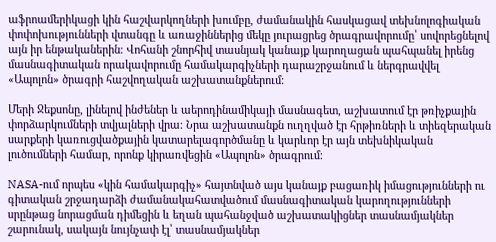աֆրոամերիկացի կին հաշվարկողների խումբը, ժամանակին հասկացավ տեխնոլոգիական փոփոխությունների վտանգը և առաջիններից մեկը յուրացրեց ծրագրավորումը՝ սովորեցնելով այն իր ենթականերին։ Վոհանի շնորհիվ տասնյակ կանայք կարողացան պահպանել իրենց մասնագիտական որակավորումը համակարգիչների դարաշրջանում և ներգրավվել «Ապոլոն» ծրագրի հաշվողական աշխատանքներում։

Մերի Ջեքսոնը, լինելով ինժեներ և աերոդինամիկայի մասնագետ, աշխատում էր թռիչքային փորձարկումների տվյալների վրա։ Նրա աշխատանքն ուղղված էր հրթիռների և տիեզերական սարքերի կառուցվածքային կատարելագործմանը և կարևոր էր այն տեխնիկական լուծումների համար, որոնք կիրառվեցին «Ապոլոն» ծրագրում։

NASA-ում որպես «կին համակարգիչ» հայտնված այս կանայք բացառիկ իմացությունների ու գիտական շրջադարձի ժամանակահատվածում մասնագիտական կարողությունների սրընթաց նորացման դիմեցին և եղան պահանջված աշխատակիցներ տասնամյակներ շարունակ, սակայն նույնչափ էլ՝ տասնամյակներ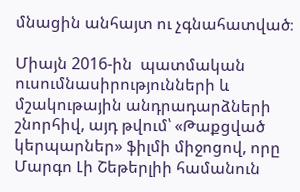մնացին անհայտ ու չգնահատված։

Միայն 2016-ին  պատմական ուսումնասիրությունների և մշակութային անդրադարձների շնորհիվ, այդ թվում՝ «Թաքցված կերպարներ» ֆիլմի միջոցով, որը Մարգո Լի Շեթերլիի համանուն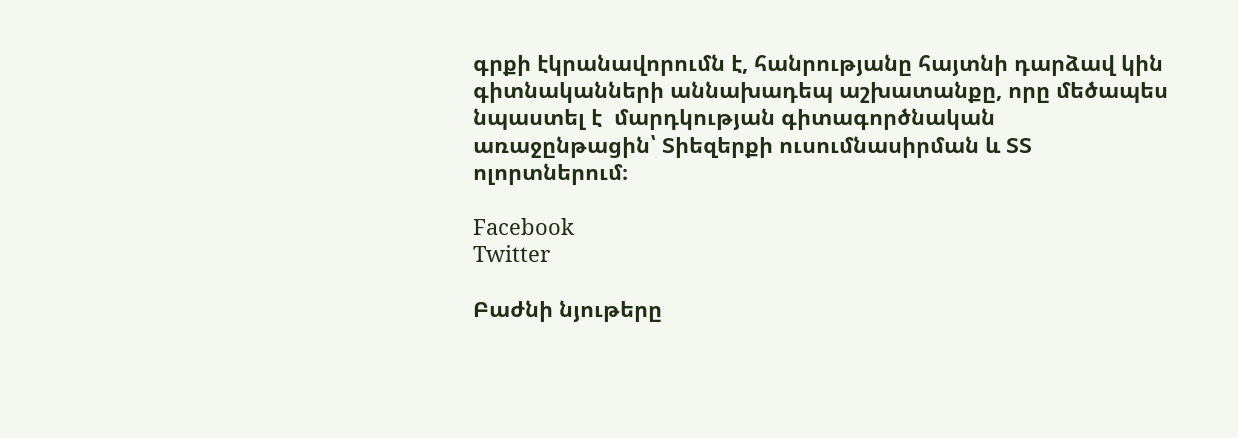գրքի էկրանավորումն է, հանրությանը հայտնի դարձավ կին գիտնականների աննախադեպ աշխատանքը, որը մեծապես նպաստել է  մարդկության գիտագործնական առաջընթացին՝ Տիեզերքի ուսումնասիրման և ՏՏ ոլորտներում։

Facebook
Twitter

Բաժնի նյութերը